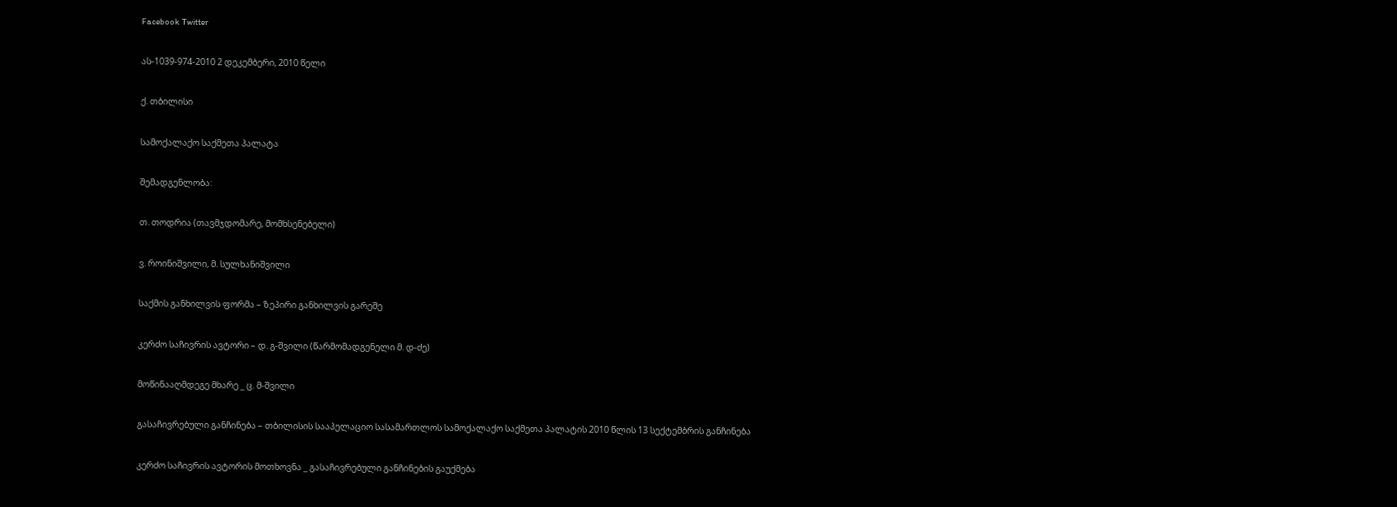Facebook Twitter

ას-1039-974-2010 2 დეკემბერი, 2010 წელი

ქ. თბილისი

სამოქალაქო საქმეთა პალატა

შემადგენლობა:

თ. თოდრია (თავმჯდომარე, მომხსენებელი)

ვ. როინიშვილი, მ. სულხანიშვილი

საქმის განხილვის ფორმა – ზეპირი განხილვის გარეშე

კერძო საჩივრის ავტორი – დ. გ-შვილი (წარმომადგენელი მ. დ-ძე)

მოწინააღმდეგე მხარე _ ც. მ-შვილი

გასაჩივრებული განჩინება – თბილისის სააპელაციო სასამართლოს სამოქალაქო საქმეთა პალატის 2010 წლის 13 სექტემბრის განჩინება

კერძო საჩივრის ავტორის მოთხოვნა _ გასაჩივრებული განჩინების გაუქმება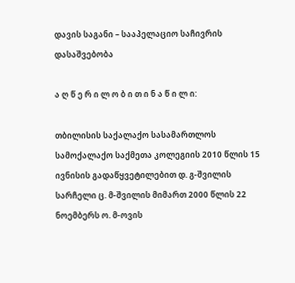დავის საგანი – სააპელაციო საჩივრის დასაშვებობა

ა ღ წ ე რ ი ლ ო ბ ი თ ი ნ ა წ ი ლ ი:

თბილისის საქალაქო სასამართლოს სამოქალაქო საქმეთა კოლეგიის 2010 წლის 15 ივნისის გადაწყვეტილებით დ. გ-შვილის სარჩელი ც. მ-შვილის მიმართ 2000 წლის 22 ნოემბერს ო. მ-ოვის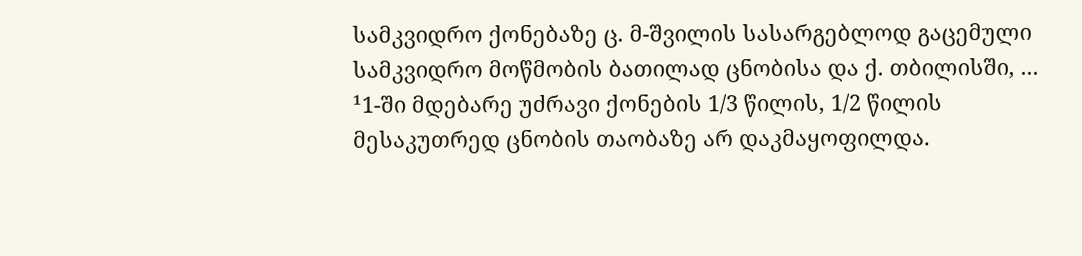სამკვიდრო ქონებაზე ც. მ-შვილის სასარგებლოდ გაცემული სამკვიდრო მოწმობის ბათილად ცნობისა და ქ. თბილისში, ... ¹1-ში მდებარე უძრავი ქონების 1/3 წილის, 1/2 წილის მესაკუთრედ ცნობის თაობაზე არ დაკმაყოფილდა.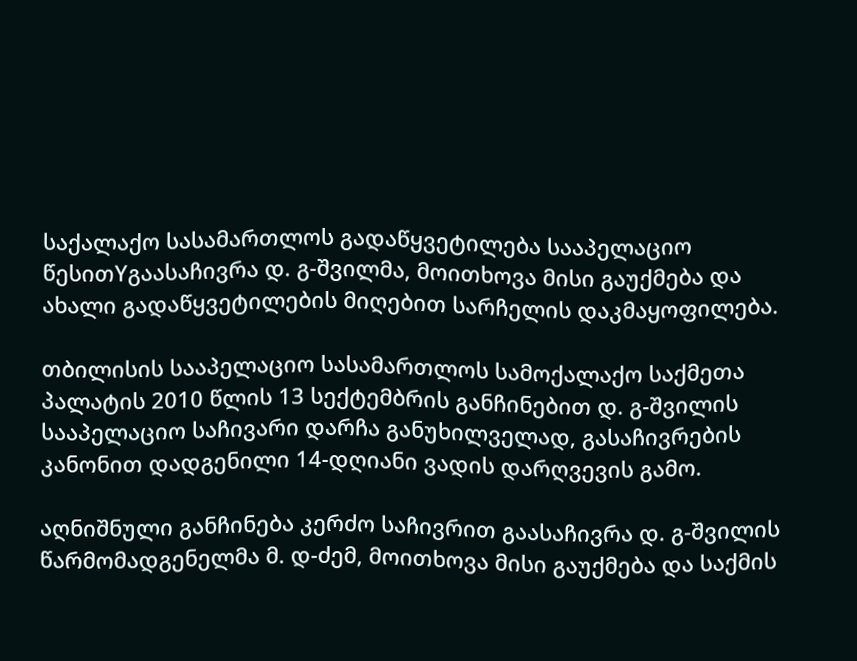საქალაქო სასამართლოს გადაწყვეტილება სააპელაციო წესითYგაასაჩივრა დ. გ-შვილმა, მოითხოვა მისი გაუქმება და ახალი გადაწყვეტილების მიღებით სარჩელის დაკმაყოფილება.

თბილისის სააპელაციო სასამართლოს სამოქალაქო საქმეთა პალატის 2010 წლის 13 სექტემბრის განჩინებით დ. გ-შვილის სააპელაციო საჩივარი დარჩა განუხილველად, გასაჩივრების კანონით დადგენილი 14-დღიანი ვადის დარღვევის გამო.

აღნიშნული განჩინება კერძო საჩივრით გაასაჩივრა დ. გ-შვილის წარმომადგენელმა მ. დ-ძემ, მოითხოვა მისი გაუქმება და საქმის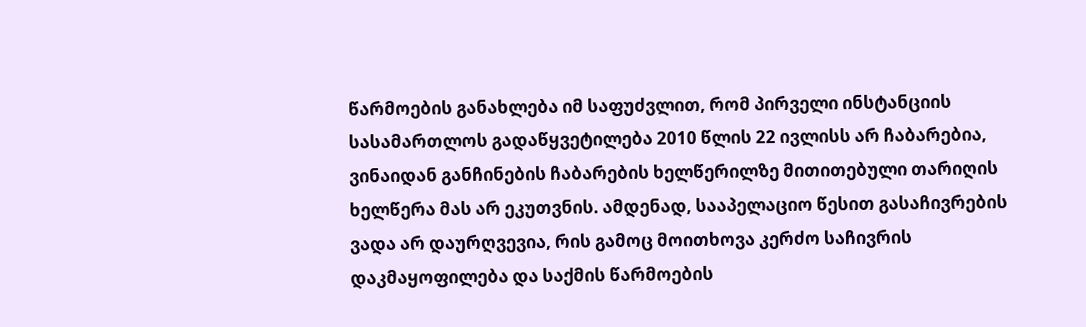წარმოების განახლება იმ საფუძვლით, რომ პირველი ინსტანციის სასამართლოს გადაწყვეტილება 2010 წლის 22 ივლისს არ ჩაბარებია, ვინაიდან განჩინების ჩაბარების ხელწერილზე მითითებული თარიღის ხელწერა მას არ ეკუთვნის. ამდენად, სააპელაციო წესით გასაჩივრების ვადა არ დაურღვევია, რის გამოც მოითხოვა კერძო საჩივრის დაკმაყოფილება და საქმის წარმოების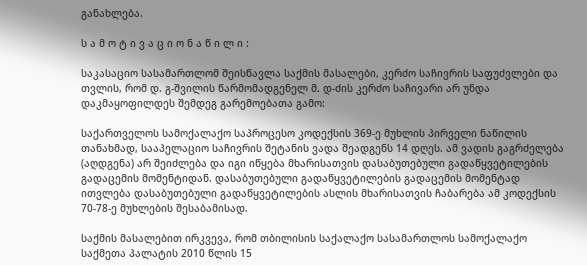განახლება.

ს ა მ ო ტ ი ვ ა ც ი ო ნ ა წ ი ლ ი :

საკასაციო სასამართლომ შეისწავლა საქმის მასალები, კერძო საჩივრის საფუძვლები და თვლის, რომ დ. გ-შვილის წარმომადგენელ მ. დ-ძის კერძო საჩივარი არ უნდა დაკმაყოფილდეს შემდეგ გარემოებათა გამო:

საქართველოს სამოქალაქო საპროცესო კოდექსის 369-ე მუხლის პირველი ნაწილის თანახმად, სააპელაციო საჩივრის შეტანის ვადა შეადგენს 14 დღეს. ამ ვადის გაგრძელება (აღდგენა) არ შეიძლება და იგი იწყება მხარისათვის დასაბუთებული გადაწყვეტილების გადაცემის მომენტიდან. დასაბუთებული გადაწყვეტილების გადაცემის მომენტად ითვლება დასაბუთებული გადაწყვეტილების ასლის მხარისათვის ჩაბარება ამ კოდექსის 70-78-ე მუხლების შესაბამისად.

საქმის მასალებით ირკვევა, რომ თბილისის საქალაქო სასამართლოს სამოქალაქო საქმეთა პალატის 2010 წლის 15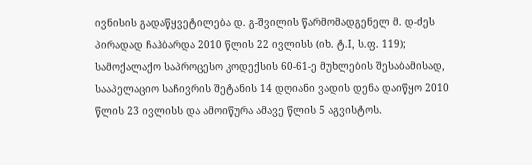ივნისის გადაწყვეტილება დ. გ-შვილის წარმომადგენელ მ. დ-ძეს პირადად ჩაჰბარდა 2010 წლის 22 ივლისს (იხ. ტ.I, ს.ფ. 119); სამოქალაქო საპროცესო კოდექსის 60-61-ე მუხლების შესაბამისად, სააპელაციო საჩივრის შეტანის 14 დღიანი ვადის დენა დაიწყო 2010 წლის 23 ივლისს და ამოიწურა ამავე წლის 5 აგვისტოს.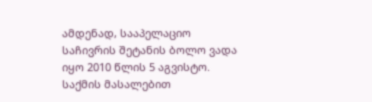ამდენად, სააპელაციო საჩივრის შეტანის ბოლო ვადა იყო 2010 წლის 5 აგვისტო. საქმის მასალებით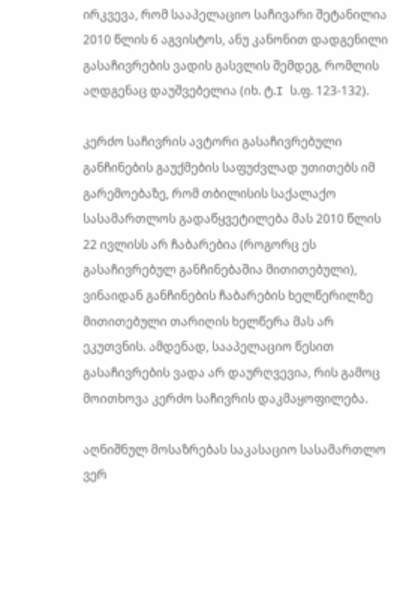ირკვევა, რომ სააპელაციო საჩივარი შეტანილია 2010 წლის 6 აგვისტოს, ანუ კანონით დადგენილი გასაჩივრების ვადის გასვლის შემდეგ, რომლის აღდგენაც დაუშვებელია (იხ. ტ.I ს.ფ. 123-132).

კერძო საჩივრის ავტორი გასაჩივრებული განჩინების გაუქმების საფუძვლად უთითებს იმ გარემოებაზე, რომ თბილისის საქალაქო სასამართლოს გადაწყვეტილება მას 2010 წლის 22 ივლისს არ ჩაბარებია (როგორც ეს გასაჩივრებულ განჩინებაშია მითითებული), ვინაიდან განჩინების ჩაბარების ხელწერილზე მითითებული თარიღის ხელწერა მას არ ეკუთვნის. ამდენად, სააპელაციო წესით გასაჩივრების ვადა არ დაურღვევია, რის გამოც მოითხოვა კერძო საჩივრის დაკმაყოფილება.

აღნიშნულ მოსაზრებას საკასაციო სასამართლო ვერ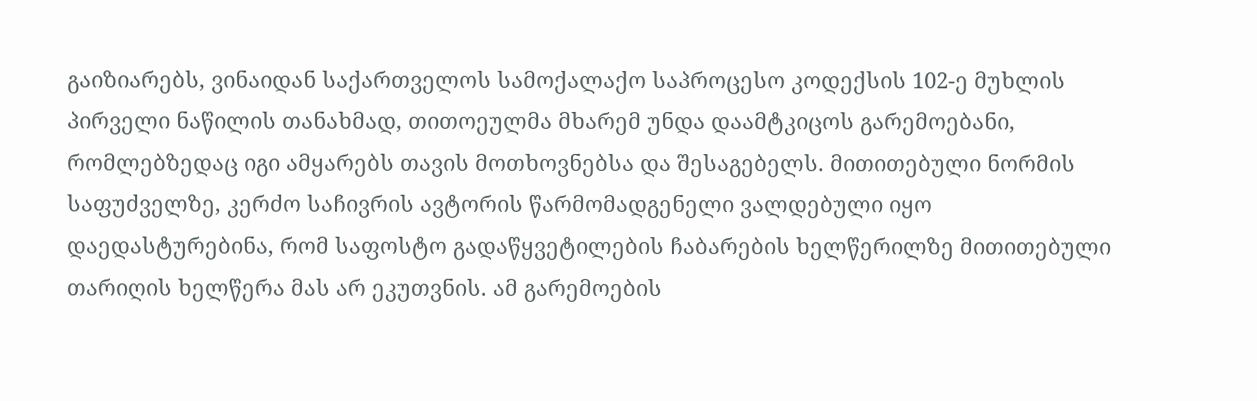გაიზიარებს, ვინაიდან საქართველოს სამოქალაქო საპროცესო კოდექსის 102-ე მუხლის პირველი ნაწილის თანახმად, თითოეულმა მხარემ უნდა დაამტკიცოს გარემოებანი, რომლებზედაც იგი ამყარებს თავის მოთხოვნებსა და შესაგებელს. მითითებული ნორმის საფუძველზე, კერძო საჩივრის ავტორის წარმომადგენელი ვალდებული იყო დაედასტურებინა, რომ საფოსტო გადაწყვეტილების ჩაბარების ხელწერილზე მითითებული თარიღის ხელწერა მას არ ეკუთვნის. ამ გარემოების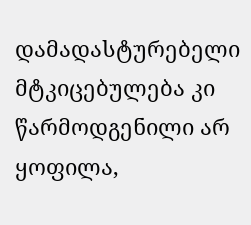დამადასტურებელი მტკიცებულება კი წარმოდგენილი არ ყოფილა,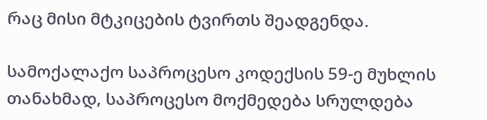რაც მისი მტკიცების ტვირთს შეადგენდა.

სამოქალაქო საპროცესო კოდექსის 59-ე მუხლის თანახმად, საპროცესო მოქმედება სრულდება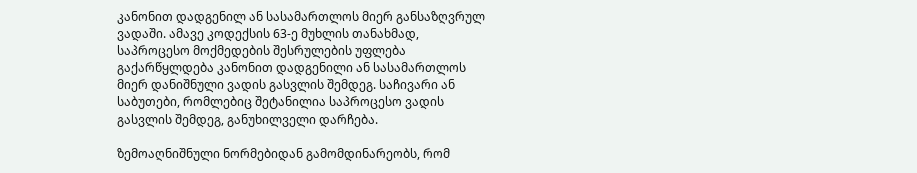კანონით დადგენილ ან სასამართლოს მიერ განსაზღვრულ ვადაში. ამავე კოდექსის 63-ე მუხლის თანახმად, საპროცესო მოქმედების შესრულების უფლება გაქარწყლდება კანონით დადგენილი ან სასამართლოს მიერ დანიშნული ვადის გასვლის შემდეგ. საჩივარი ან საბუთები, რომლებიც შეტანილია საპროცესო ვადის გასვლის შემდეგ, განუხილველი დარჩება.

ზემოაღნიშნული ნორმებიდან გამომდინარეობს, რომ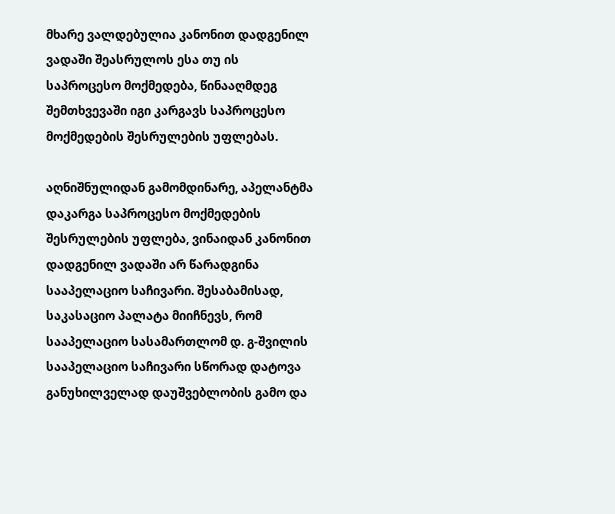მხარე ვალდებულია კანონით დადგენილ ვადაში შეასრულოს ესა თუ ის საპროცესო მოქმედება, წინააღმდეგ შემთხვევაში იგი კარგავს საპროცესო მოქმედების შესრულების უფლებას.

აღნიშნულიდან გამომდინარე, აპელანტმა დაკარგა საპროცესო მოქმედების შესრულების უფლება, ვინაიდან კანონით დადგენილ ვადაში არ წარადგინა სააპელაციო საჩივარი. შესაბამისად, საკასაციო პალატა მიიჩნევს, რომ სააპელაციო სასამართლომ დ. გ-შვილის სააპელაციო საჩივარი სწორად დატოვა განუხილველად დაუშვებლობის გამო და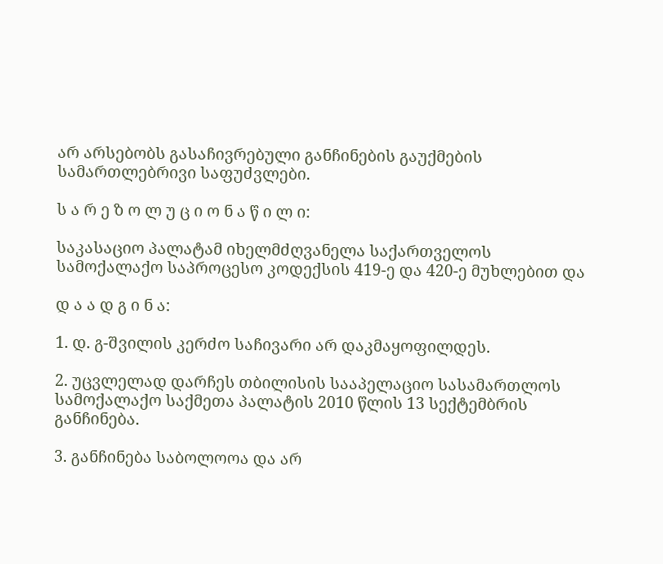არ არსებობს გასაჩივრებული განჩინების გაუქმების სამართლებრივი საფუძვლები.

ს ა რ ე ზ ო ლ უ ც ი ო ნ ა წ ი ლ ი:

საკასაციო პალატამ იხელმძღვანელა საქართველოს სამოქალაქო საპროცესო კოდექსის 419-ე და 420-ე მუხლებით და

დ ა ა დ გ ი ნ ა:

1. დ. გ-შვილის კერძო საჩივარი არ დაკმაყოფილდეს.

2. უცვლელად დარჩეს თბილისის სააპელაციო სასამართლოს სამოქალაქო საქმეთა პალატის 2010 წლის 13 სექტემბრის განჩინება.

3. განჩინება საბოლოოა და არ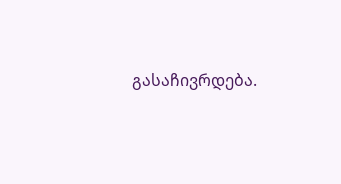გასაჩივრდება.